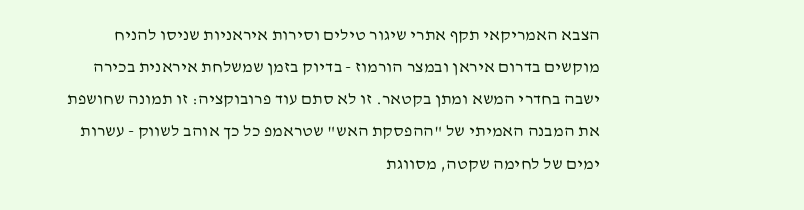הצבא האמריקאי תקף אתרי שיגור טילים וסירות איראניות שניסו להניח מוקשים בדרום איראן ובמצר הורמוז - בדיוק בזמן שמשלחת איראנית בכירה ישבה בחדרי המשא ומתן בקטאר. זו לא סתם עוד פרובוקציה: זו תמונה שחושפת את המבנה האמיתי של "ההפסקת האש" שטראמפ כל כך אוהב לשווק - עשרות ימים של לחימה שקטה, מסווגת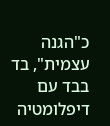כ"הגנה עצמית", בד בבד עם דיפלומטיה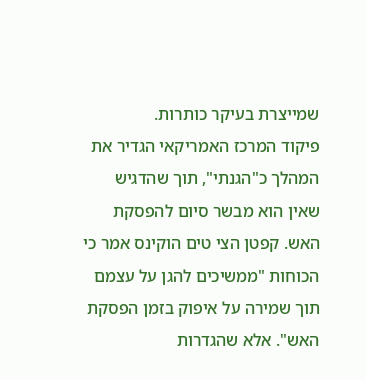שמייצרת בעיקר כותרות.
פיקוד המרכז האמריקאי הגדיר את המהלך כ"הגנתי", תוך שהדגיש שאין הוא מבשר סיום להפסקת האש. קפטן הצי טים הוקינס אמר כי הכוחות "ממשיכים להגן על עצמם תוך שמירה על איפוק בזמן הפסקת האש". אלא שהגדרות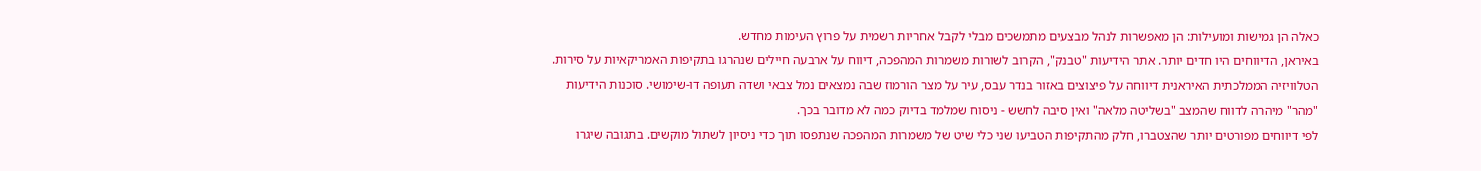כאלה הן גמישות ומועילות: הן מאפשרות לנהל מבצעים מתמשכים מבלי לקבל אחריות רשמית על פרוץ העימות מחדש.
באיראן, הדיווחים היו חדים יותר. אתר הידיעות "טבנק", הקרוב לשורות משמרות המהפכה, דיווח על ארבעה חיילים שנהרגו בתקיפות האמריקאיות על סירות. הטלוויזיה הממלכתית האיראנית דיווחה על פיצוצים באזור בנדר עבס, עיר על מצר הורמוז שבה נמצאים נמל צבאי ושדה תעופה דו-שימושי. סוכנות הידיעות "מהר" מיהרה לדווח שהמצב "בשליטה מלאה" ואין סיבה לחשש - ניסוח שמלמד בדיוק כמה לא מדובר בכך.
לפי דיווחים מפורטים יותר שהצטברו, חלק מהתקיפות הטביעו שני כלי שיט של משמרות המהפכה שנתפסו תוך כדי ניסיון לשתול מוקשים. בתגובה שיגרו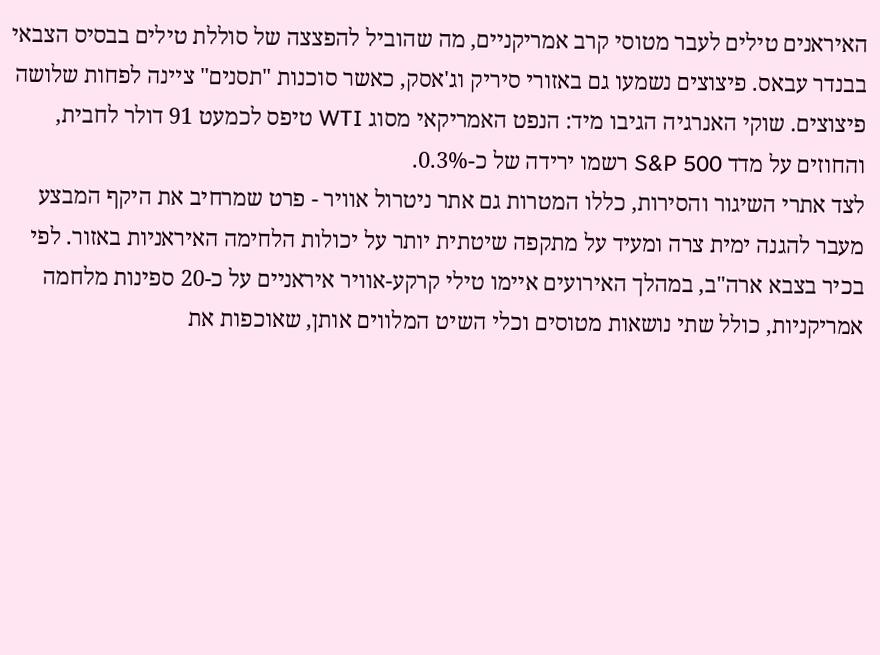האיראנים טילים לעבר מטוסי קרב אמריקניים, מה שהוביל להפצצה של סוללת טילים בבסיס הצבאי בבנדר עבאס. פיצוצים נשמעו גם באזורי סיריק וג'אסק, כאשר סוכנות "תסנים" ציינה לפחות שלושה פיצוצים. שוקי האנרגיה הגיבו מיד: הנפט האמריקאי מסוג WTI טיפס לכמעט 91 דולר לחבית, והחוזים על מדד S&P 500 רשמו ירידה של כ-0.3%.
לצד אתרי השיגור והסירות, כללו המטרות גם אתר ניטרול אוויר - פרט שמרחיב את היקף המבצע מעבר להגנה ימית צרה ומעיד על מתקפה שיטתית יותר על יכולות הלחימה האיראניות באזור. לפי בכיר בצבא ארה"ב, במהלך האירועים איימו טילי קרקע-אוויר איראניים על כ-20 ספינות מלחמה אמריקניות, כולל שתי נושאות מטוסים וכלי השיט המלווים אותן, שאוכפות את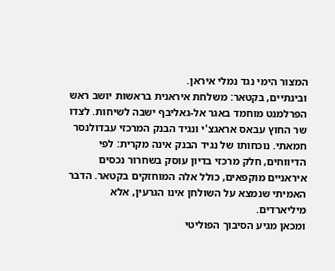המצור הימי נגד נמלי איראן.
ובינתיים, בקטאר: משלחת איראנית בראשות יושב ראש הפרלמנט מוחמד באגר אל-גאליבף ישבה לשיחות. לצדו שר החוץ עבאס אראגצ'י ונגיד הבנק המרכזי עבדולנסר חמאתי. נוכחותו של נגיד הבנק אינה מקרית: לפי הדיווחים, חלק מרכזי בדיון עוסק בשחרור נכסים איראניים מוקפאים, כולל אלה המוחזקים בקטאר. הדבר האמיתי שנמצא על השולחן אינו הגרעין, אלא מיליארדים.
ומכאן מגיע הסיבוך הפוליטי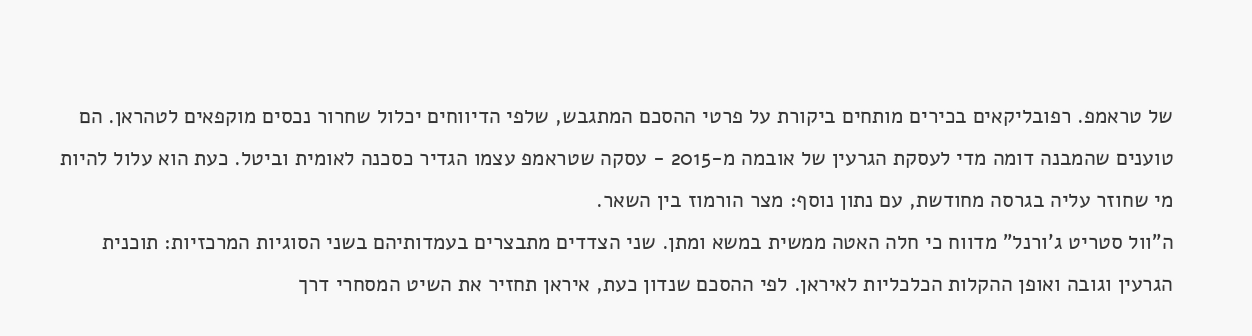של טראמפ. רפובליקאים בכירים מותחים ביקורת על פרטי ההסכם המתגבש, שלפי הדיווחים יכלול שחרור נכסים מוקפאים לטהראן. הם טוענים שהמבנה דומה מדי לעסקת הגרעין של אובמה מ-2015 - עסקה שטראמפ עצמו הגדיר כסכנה לאומית וביטל. כעת הוא עלול להיות מי שחוזר עליה בגרסה מחודשת, עם נתון נוסף: מצר הורמוז בין השאר.
ה"וול סטריט ג'ורנל" מדווח כי חלה האטה ממשית במשא ומתן. שני הצדדים מתבצרים בעמדותיהם בשני הסוגיות המרכזיות: תוכנית הגרעין וגובה ואופן ההקלות הכלכליות לאיראן. לפי ההסכם שנדון כעת, איראן תחזיר את השיט המסחרי דרך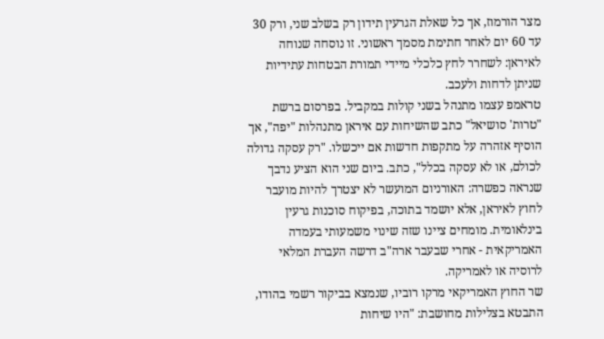מצר הורמוז, אך כל שאלת הגרעין תידון רק בשלב שני, ורק 30 עד 60 יום לאחר חתימת מסמך ראשוני. זו נוסחה שנוחה לאיראן: לשחרר לחץ כלכלי מיידי תמורת הבטחות עתידיות שניתן לדחות ולעכב.
טראמפ עצמו מתנהל בשני קולות במקביל. בפרסום ברשת "טרות' סושיאל" כתב שהשיחות עם איראן מתנהלות "יפה", אך הוסיף אזהרה על מתקפות חדשות אם ייכשלו. "רק עסקה גדולה לכולם, או לא עסקה בכלל", כתב. ביום שני הוא הציע נדבך שנראה כפשרה: האורניום המועשר לא יצטרך להיות מועבר לחוץ לאיראן, אלא יושמד בתוכה, בפיקוח סוכנות גרעין בינלאומית. מומחים ציינו שזה שינוי משמעותי בעמדה האמריקאית - אחרי שבעבר ארה"ב דרשה העברת המלאי לרוסיה או לאמריקה.
שר החוץ האמריקאי מרקו רוביו, שנמצא בביקור רשמי בהודו, התבטא בצלילות מחושבת: "היו שיחות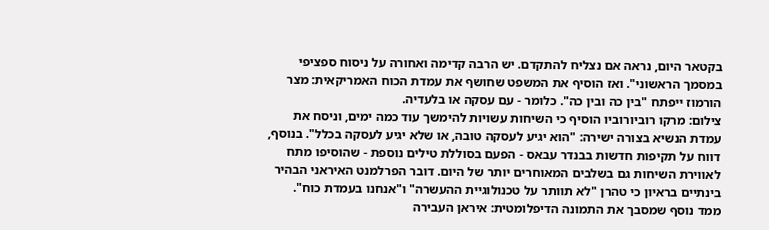בקטאר היום, נראה אם נצליח להתקדם. יש הרבה קדימה ואחורה על ניסוח ספציפי במסמך הראשוני". ואז הוסיף את המשפט שחושף את עמדת הכוח האמריקאית: מצר הורמוז ייפתח "בין כה ובין כה". כלומר - עם עסקה או בלעדיה.
צילום: מרקו רוביורוביו הוסיף כי השיחות עשויות להימשך עוד כמה ימים, וניסח את עמדת הנשיא בצורה ישירה: "הוא יגיע לעסקה טובה, או שלא יגיע לעסקה בכלל". בנוסף, דווח על תקיפות חדשות בבנדר עבאס - הפעם בסוללת טילים נוספת - שהוסיפו מתח לאווירת השיחות גם בשלבים המאוחרים יותר של היום. דובר הפרלמנט האיראני הבהיר בינתיים בראיון כי טהרן "לא תוותר על טכנולוגיית ההעשרה" ו"אנחנו בעמדת כוח".
ממד נוסף שמסבך את התמונה הדיפלומטית: איראן העבירה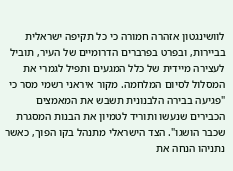לוושינגטון אזהרה חמורה כי כל תקיפה ישראלית בביירות, ובפרט בפרברים הדרומיים של העיר, תוביל לעצירה מיידית של כלל המגעים ותפיל לגמרי את המסלול לסיום המלחמה. מקור איראני רשמי מסר כי "פגיעה בבירה הלבנונית תשבש את המאמצים הכבירים שנעשו ותוריד לטמיון את הבנות המסגרת שכבר הושגו". הצד הישראלי מתנהל בקו הפוך, כאשר נתניהו הנחה את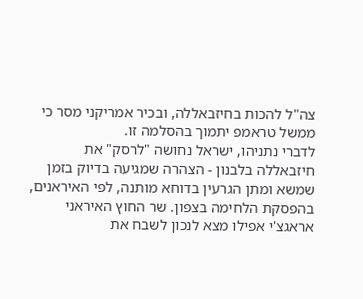צה"ל להכות בחיזבאללה, ובכיר אמריקני מסר כי ממשל טראמפ יתמוך בהסלמה זו.
לדברי נתניהו, ישראל נחושה "לרסק" את חיזבאללה בלבנון - הצהרה שמגיעה בדיוק בזמן שמשא ומתן הגרעין בדוחא מותנה, לפי האיראנים, בהפסקת הלחימה בצפון. שר החוץ האיראני אראגצ'י אפילו מצא לנכון לשבח את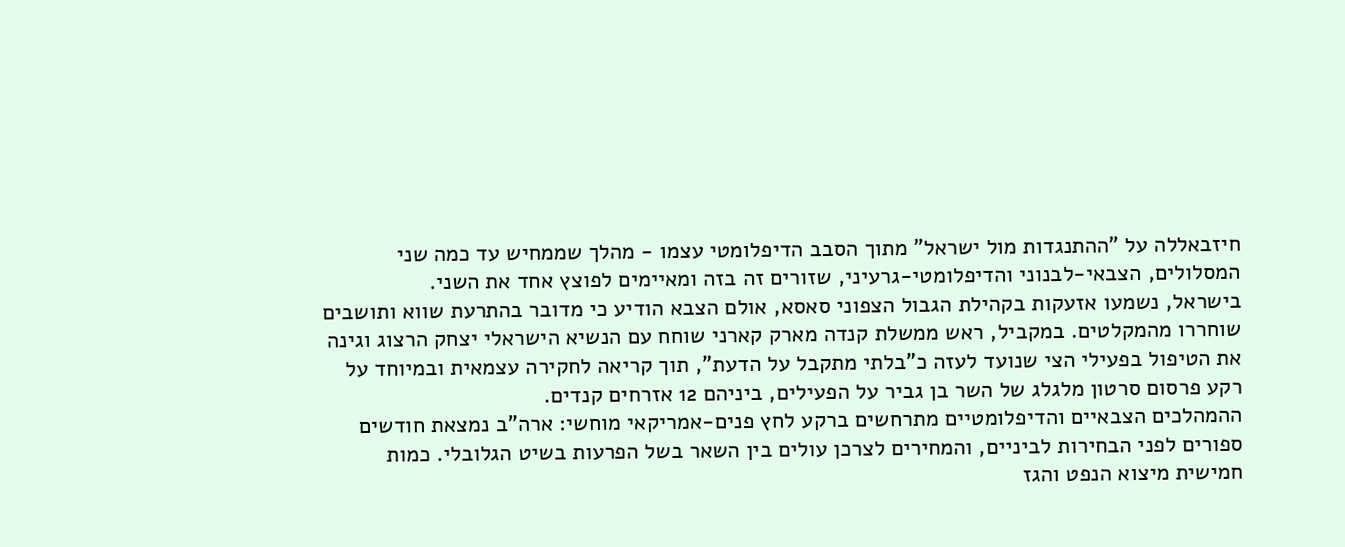חיזבאללה על "ההתנגדות מול ישראל" מתוך הסבב הדיפלומטי עצמו - מהלך שממחיש עד כמה שני המסלולים, הצבאי-לבנוני והדיפלומטי-גרעיני, שזורים זה בזה ומאיימים לפוצץ אחד את השני.
בישראל, נשמעו אזעקות בקהילת הגבול הצפוני סאסא, אולם הצבא הודיע כי מדובר בהתרעת שווא ותושבים שוחררו מהמקלטים. במקביל, ראש ממשלת קנדה מארק קארני שוחח עם הנשיא הישראלי יצחק הרצוג וגינה את הטיפול בפעילי הצי שנועד לעזה כ"בלתי מתקבל על הדעת", תוך קריאה לחקירה עצמאית ובמיוחד על רקע פרסום סרטון מלגלג של השר בן גביר על הפעילים, ביניהם 12 אזרחים קנדים.
ההמהלכים הצבאיים והדיפלומטיים מתרחשים ברקע לחץ פנים-אמריקאי מוחשי: ארה"ב נמצאת חודשים ספורים לפני הבחירות לביניים, והמחירים לצרכן עולים בין השאר בשל הפרעות בשיט הגלובלי. כמות חמישית מיצוא הנפט והגז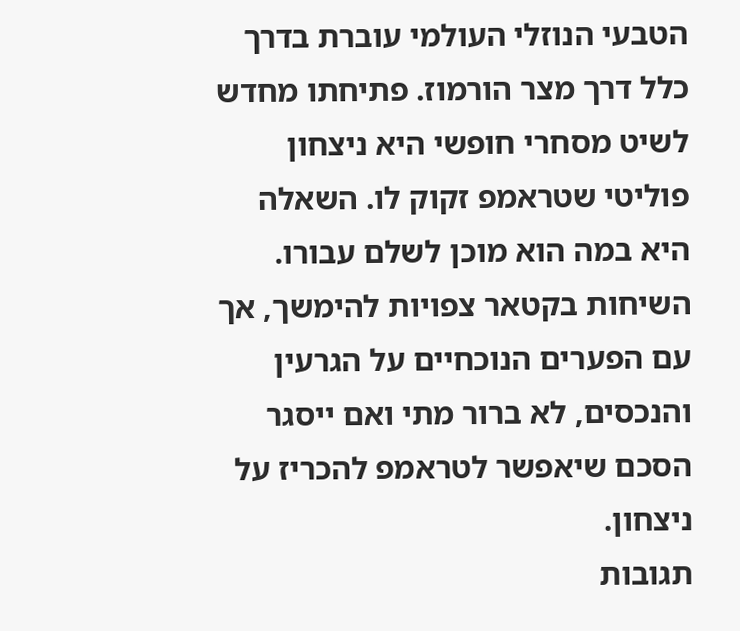הטבעי הנוזלי העולמי עוברת בדרך כלל דרך מצר הורמוז. פתיחתו מחדש לשיט מסחרי חופשי היא ניצחון פוליטי שטראמפ זקוק לו. השאלה היא במה הוא מוכן לשלם עבורו.
השיחות בקטאר צפויות להימשך, אך עם הפערים הנוכחיים על הגרעין והנכסים, לא ברור מתי ואם ייסגר הסכם שיאפשר לטראמפ להכריז על ניצחון.
תגובות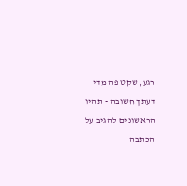רגע, שקט פה מדי
דעתך חשובה - תהיו הראשונים להגיב על הכתבה